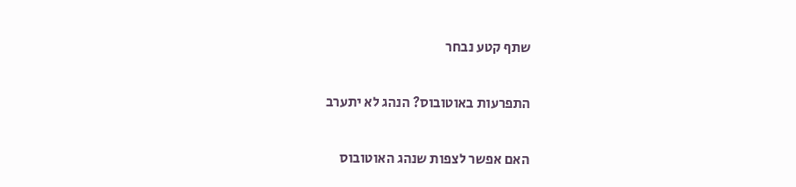שתף קטע נבחר

התפרעות באוטובוס? הנהג לא יתערב

האם אפשר לצפות שנהג האוטובוס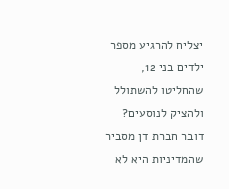יצליח להרגיע מספר ילדים בני 12, שהחליטו להשתולל ולהציק לנוסעים? דובר חברת דן מסביר שהמדיניות היא לא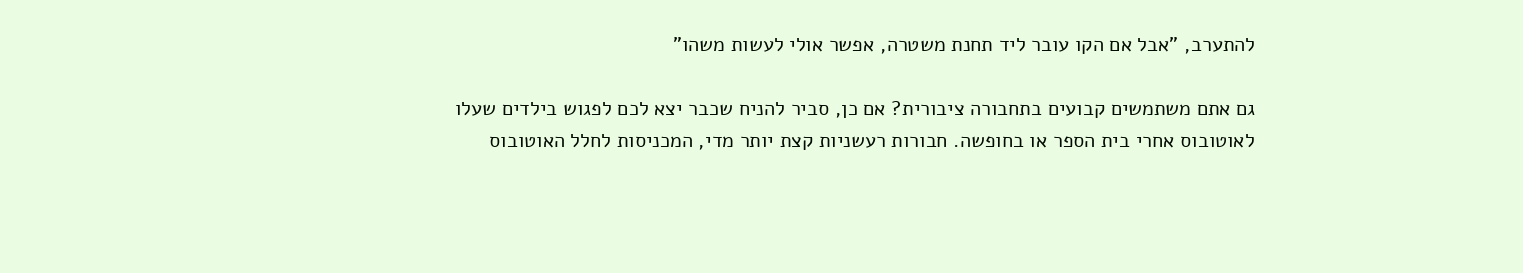להתערב, "אבל אם הקו עובר ליד תחנת משטרה, אפשר אולי לעשות משהו"

גם אתם משתמשים קבועים בתחבורה ציבורית? אם כן, סביר להניח שכבר יצא לכם לפגוש בילדים שעלו לאוטובוס אחרי בית הספר או בחופשה. חבורות רעשניות קצת יותר מדי, המכניסות לחלל האוטובוס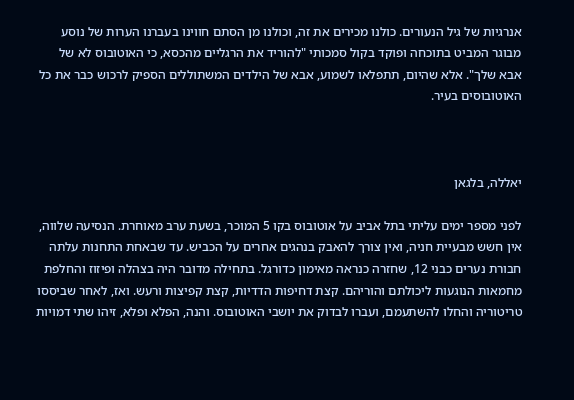אנרגיות של גיל הנעורים. כולנו מכירים את זה, וכולנו מן הסתם חווינו בעברנו הערות של נוסע מבוגר המביט בתוכחה ופוקד בקול סמכותי "להוריד את הרגליים מהכסא, כי האוטובוס לא של אבא שלך". אלא שהיום, תתפלאו לשמוע, אבא של הילדים המשתוללים הספיק לרכוש כבר את כל האוטובוסים בעיר.



יאללה, בלגאן

לפני מספר ימים עליתי בתל אביב על אוטובוס בקו 5 המוכר, בשעת ערב מאוחרת. הנסיעה שלווה, אין חשש מבעיית חניה, ואין צורך להאבק בנהגים אחרים על הכביש. עד שבאחת התחנות עלתה חבורת נערים כבני 12, שחזרה כנראה מאימון כדורגל. בתחילה מדובר היה בצהלה ופיזוז והחלפת מחמאות הנוגעות ליכולתם והוריהם. קצת דחיפות הדדיות, קצת קפיצות ורעש. ואז, לאחר שביססו טריטוריה והחלו להשתעמם, ועברו לבדוק את יושבי האוטובוס. והנה, הפלא ופלא, זיהו שתי דמויות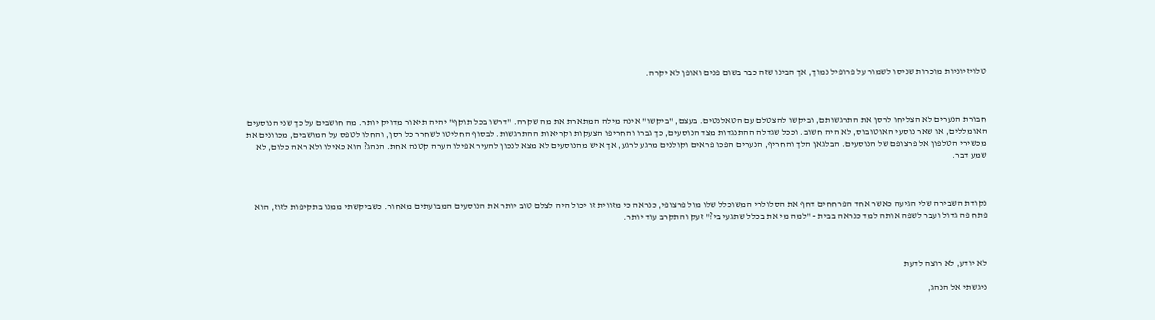טלויזיוניות מוכרות שניסו לשמור על פרופיל נמוך, אך הבינו שזה כבר בשום פנים ואופן לא יקרה.



חבורת הנערים לא הצליחו לרסן את התרגשותם, וביקשו להצטלם עם הטאלנטים. בעצם, "ביקשו" אינה מילה המתארת את מה שקרה. "דרשו בכל תוקף" יהיה תיאור מדויק יותר. מה חושבים על כך שני הנוסעים האומללים, או שאר נוסעי האוטובוס, לא היה חשוב. וככל שגדלה ההתנגדות מצד הנוסעים, כך גברו והחריפו הצעקות וקריאות ההתרגשות. לבסוף החליטו לשחרר כל רסן, והחלו לטפס על המושבים, מכוונים את מכשירי הטלפון אל פרצופם של הנוסעים. הבלגאן הלך והחריף, הנערים הפכו פראים וקולנים מרגע לרגע, אך איש מהנוסעים לא מצא לנכון להעיר אפילו הערה קטנה אחת. הנהג? הוא כאילו ולא ראה כלום, לא שמע דבר.



נקודת השבירה שלי הגיעה כאשר אחד הפרחחים דחף את הסלולרי המשוכלל שלו מול פרצופי, כנראה כי מזווית זו יכול היה לצלם טוב יותר את הנוסעים המבועתים מאחור. כשביקשתי ממנו בתקיפות לזוז, הוא פתח פה גדול ועבר לשפה אותה למד כנראה בבית - "למה מי את בכלל שתגעי בי?" זעק והתקרב עוד יותר.



לא יודע, לא רוצה לדעת

ניגשתי אל הנהג,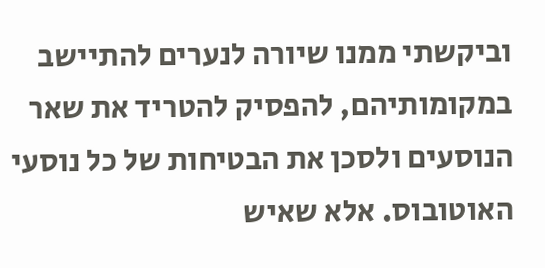וביקשתי ממנו שיורה לנערים להתיישב במקומותיהם, להפסיק להטריד את שאר הנוסעים ולסכן את הבטיחות של כל נוסעי האוטובוס. אלא שאיש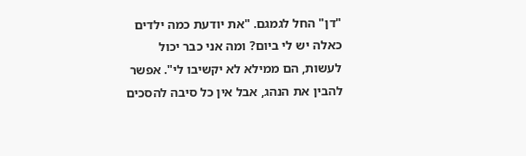"דן" החל לגמגם. "את יודעת כמה ילדים כאלה יש לי ביום? ומה אני כבר יכול לעשות, הם ממילא לא יקשיבו לי". אפשר להבין את הנהג, אבל אין כל סיבה להסכים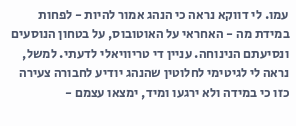עמו. לי דווקא נראה כי הנהג אמור להיות - לפחות במידת מה - האחראי על האוטובוס, על בטחון הנוסעים ונסיעתם הנינוחה. עניין די טריוויאלי לדעתי. למשל, נראה לי לגיטימי לחלוטין שהנהג יודיע לחבורה צעירה כזו כי במידה ולא ירגעו ומיד, ימצאו עצמם -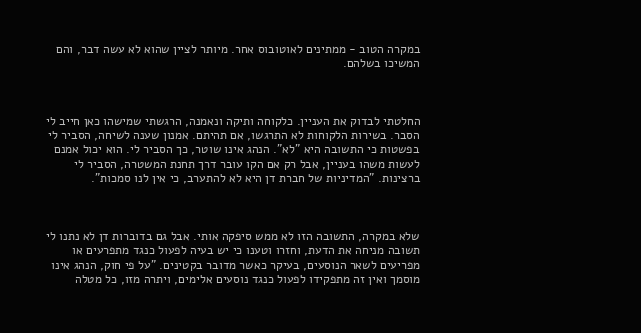במקרה הטוב - ממתינים לאוטובוס אחר. מיותר לציין שהוא לא עשה דבר, והם המשיכו בשלהם.



החלטתי לבדוק את העניין. כלקוחה ותיקה ונאמנה, הרגשתי שמישהו כאן חייב לי הסבר. בשירות הלקוחות לא התרגשו, אם תהיתם. אמנון שענה לשיחה, הסביר לי בפשטות כי התשובה היא "לא". הנהג אינו שוטר, כך הסביר לי. הוא יכול אמנם לעשות משהו בעניין, אבל רק אם הקו עובר דרך תחנת המשטרה, הסביר לי ברצינות. "המדיניות של חברת דן היא לא להתערב, כי אין לנו סמכות".



שלא במקרה, התשובה הזו לא ממש סיפקה אותי. אבל גם בדוברות דן לא נתנו לי תשובה מניחה את הדעת, וחזרו וטענו כי יש בעיה לפעול כנגד מתפרעים או מפריעים לשאר הנוסעים, בעיקר כאשר מדובר בקטינים. "על פי חוק, הנהג אינו מוסמך ואין זה מתפקידו לפעול כנגד נוסעים אלימים, ויתרה מזו, כל מטלה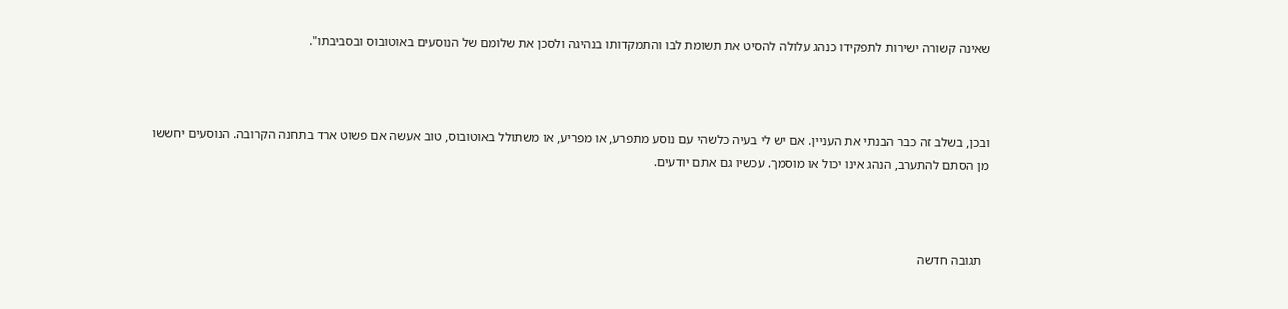שאינה קשורה ישירות לתפקידו כנהג עלולה להסיט את תשומת לבו והתמקדותו בנהיגה ולסכן את שלומם של הנוסעים באוטובוס ובסביבתו".



ובכן, בשלב זה כבר הבנתי את העניין. אם יש לי בעיה כלשהי עם נוסע מתפרע, או מפריע, או משתולל באוטובוס, טוב אעשה אם פשוט ארד בתחנה הקרובה. הנוסעים יחששו מן הסתם להתערב, הנהג אינו יכול או מוסמך. עכשיו גם אתם יודעים.



  תגובה חדשה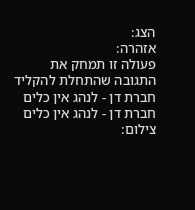הצג:
אזהרה:
פעולה זו תמחק את התגובה שהתחלת להקליד
חברת דן - לנהג אין כלים
חברת דן - לנהג אין כלים
צילום: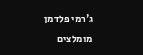ג'רמי פלדמן
מומלצים